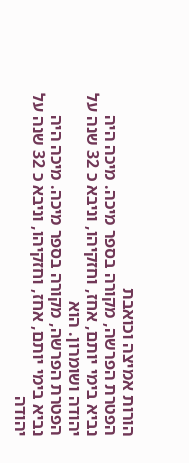הורות אמיצה וכואבת
הפטרת הפרשה, מקורה בספר מיכה. מיכה היה נביא בימי יותם, אחז, וחזקיהו, וניבא כ 32 שנה על יהודה ושומרון. הוא
הפטרת הפרשה, מקורה בספר מיכה. מיכה היה נביא בימי יותם, אחז, וחזקיהו, וניבא כ 32 שנה על יהודה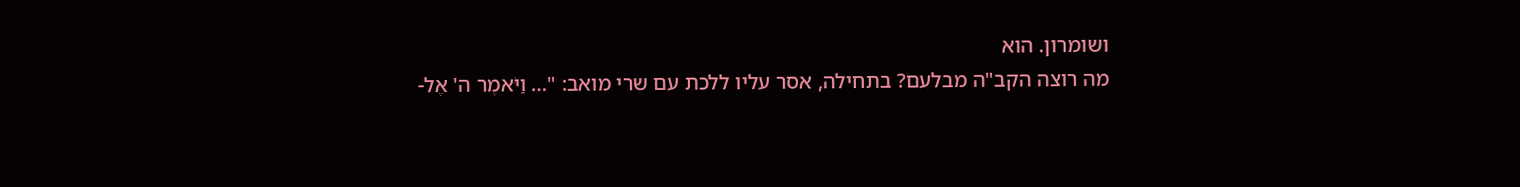ושומרון. הוא
מה רוצה הקב"ה מבלעם? בתחילה, אסר עליו ללכת עם שרי מואב: "… וַיֹּאמֶר ה' אֶל-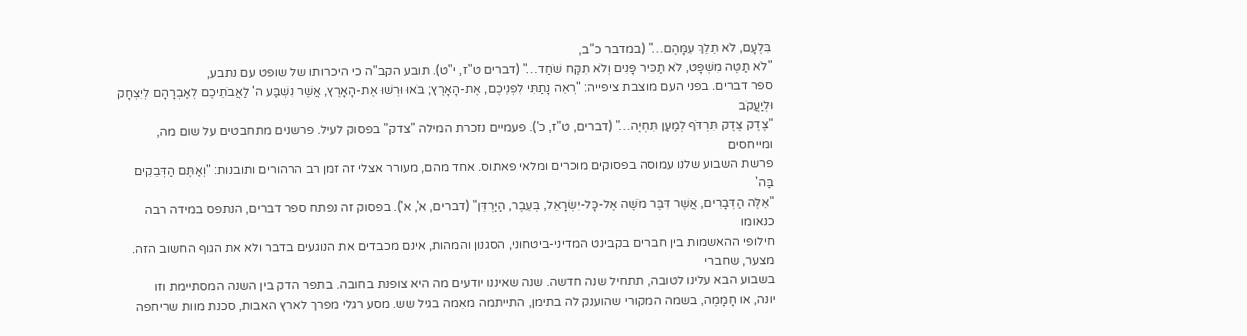בִּלְעָם, לֹא תֵלֵךְ עִמָּהֶם…" (במדבר כ"ב,
"לֹא תַטֶּה מִשְׁפָּט, לֹא תַכִּיר פָּנִים וְלֹא תִקַּח שֹׁחַד…" (דברים ט"ז, י"ט). תובע הקב"ה כי היכרותו של שופט עם נתבע,
ספר דברים. בפני העם מוצבת ציפייה: "רְאֵה נָתַתִּי לִפְנֵיכֶם, אֶת-הָאָרֶץ; בֹּאוּ וּרְשׁוּ אֶת-הָאָרֶץ, אֲשֶׁר נִשְׁבַּע ה' לַאֲבֹתֵיכֶם לְאַבְרָהָם לְיִצְחָק וּלְיַעֲקֹב
"צֶדֶק צֶדֶק תִּרְדֹּף לְמַעַן תִּחְיֶה…" (דברים, ט"ז, כ'). פעמיים נזכרת המילה "צדק" בפסוק לעיל. פרשנים מתחבטים על שום מה, ומייחסים
פרשת השבוע שלנו עמוסה בפסוקים מוּכרים ומלאי פאתוס. אחד מהם, מעורר אצלי זה זמן רב הרהורים ותובנות: "וְאַתֶּם הַדְּבֵקִים בַּה'
"אֵלֶּה הַדְּבָרִים, אֲשֶׁר דִּבֶּר מֹשֶׁה אֶל-כָּל-יִשְׂרָאֵל, בְּעֵבֶר, הַיַּרְדֵּן" (דברים, א', א'). בפסוק זה נפתח ספר דברים, הנתפס במידה רבה כנאומו
חילופי ההאשמות בין חברים בקבינט המדיני-ביטחוני, הסגנון והמהות, אינם מכבדים את הנוגעים בדבר ולא את הגוף החשוב הזה. מצער, שחברי
בשבוע הבא עלינו לטובה, תתחיל שנה חדשה. שנה שאיננו יודעים מה היא צופנת בחובה. בתפר הדק בין השנה המסתיימת וזו
יונה, או חָמָמֶה, בשמה המקורי שהוענק לה בתימן, התייתמה מאִמה בגיל שש. מסע רגלי מפרך לארץ האבות, סכנת מוות שריחפה